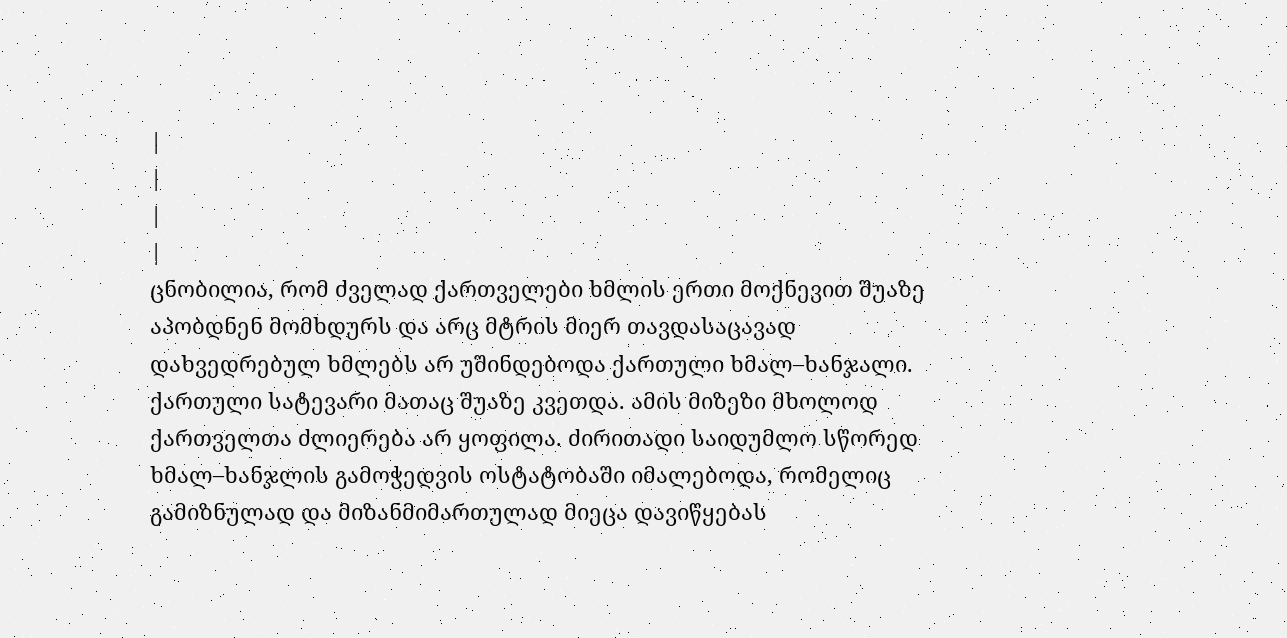|
|
|
|
ცნობილია, რომ ძველად ქართველები ხმლის ერთი მოქნევით შუაზე აპობდნენ მომხდურს და არც მტრის მიერ თავდასაცავად დახვედრებულ ხმლებს არ უშინდებოდა ქართული ხმალ–ხანჯალი. ქართული სატევარი მათაც შუაზე კვეთდა. ამის მიზეზი მხოლოდ ქართველთა ძლიერება არ ყოფილა. ძირითადი საიდუმლო სწორედ ხმალ–ხანჯლის გამოჭედვის ოსტატობაში იმალებოდა, რომელიც გამიზნულად და მიზანმიმართულად მიეცა დავიწყებას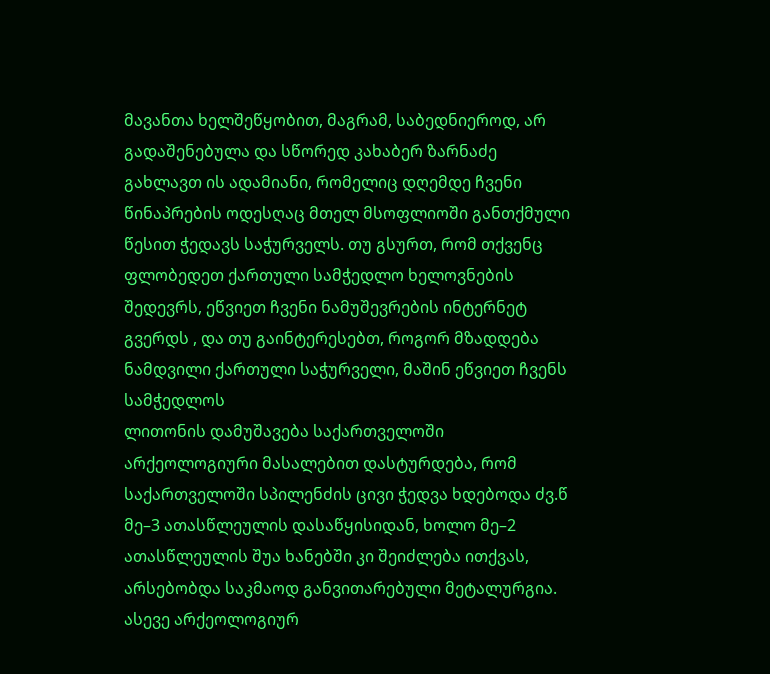მავანთა ხელშეწყობით, მაგრამ, საბედნიეროდ, არ გადაშენებულა და სწორედ კახაბერ ზარნაძე გახლავთ ის ადამიანი, რომელიც დღემდე ჩვენი წინაპრების ოდესღაც მთელ მსოფლიოში განთქმული წესით ჭედავს საჭურველს. თუ გსურთ, რომ თქვენც ფლობედეთ ქართული სამჭედლო ხელოვნების შედევრს, ეწვიეთ ჩვენი ნამუშევრების ინტერნეტ გვერდს , და თუ გაინტერესებთ, როგორ მზადდება ნამდვილი ქართული საჭურველი, მაშინ ეწვიეთ ჩვენს სამჭედლოს
ლითონის დამუშავება საქართველოში არქეოლოგიური მასალებით დასტურდება, რომ საქართველოში სპილენძის ცივი ჭედვა ხდებოდა ძვ.წ მე–3 ათასწლეულის დასაწყისიდან, ხოლო მე–2 ათასწლეულის შუა ხანებში კი შეიძლება ითქვას, არსებობდა საკმაოდ განვითარებული მეტალურგია. ასევე არქეოლოგიურ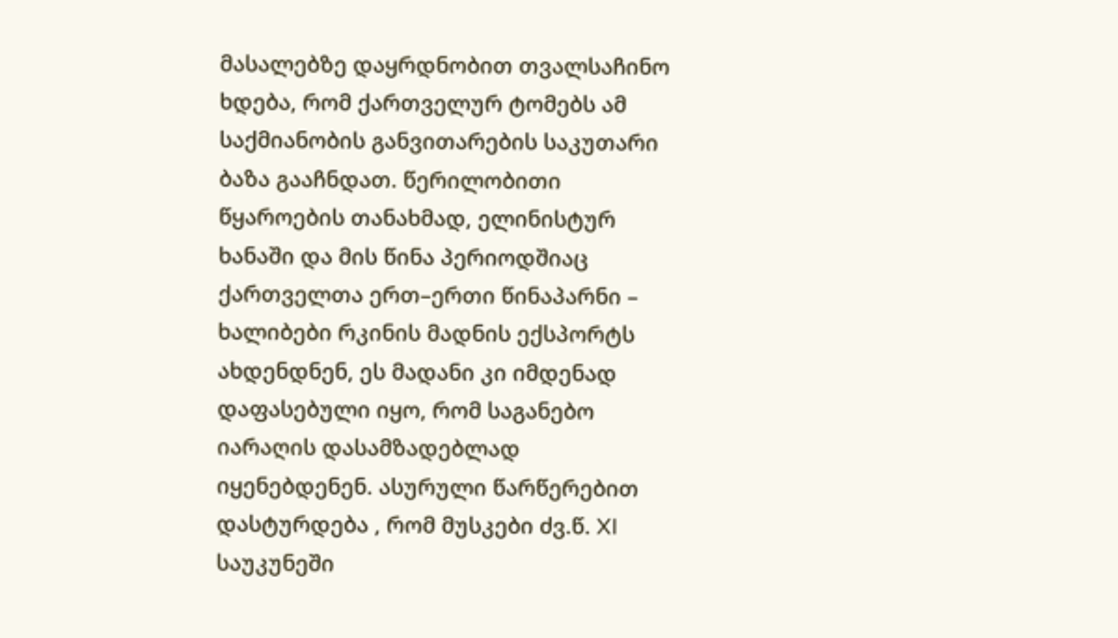მასალებზე დაყრდნობით თვალსაჩინო ხდება, რომ ქართველურ ტომებს ამ საქმიანობის განვითარების საკუთარი ბაზა გააჩნდათ. წერილობითი წყაროების თანახმად, ელინისტურ ხანაში და მის წინა პერიოდშიაც ქართველთა ერთ–ერთი წინაპარნი – ხალიბები რკინის მადნის ექსპორტს ახდენდნენ, ეს მადანი კი იმდენად დაფასებული იყო, რომ საგანებო იარაღის დასამზადებლად იყენებდენენ. ასურული წარწერებით დასტურდება , რომ მუსკები ძვ.წ. XI
საუკუნეში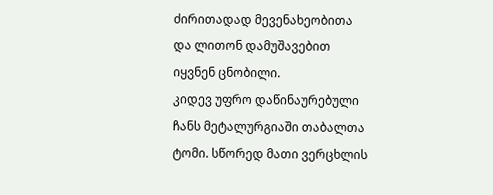ძირითადად მევენახეობითა და ლითონ დამუშავებით იყვნენ ცნობილი.
კიდევ უფრო დაწინაურებული ჩანს მეტალურგიაში თაბალთა ტომი. სწორედ მათი ვერცხლის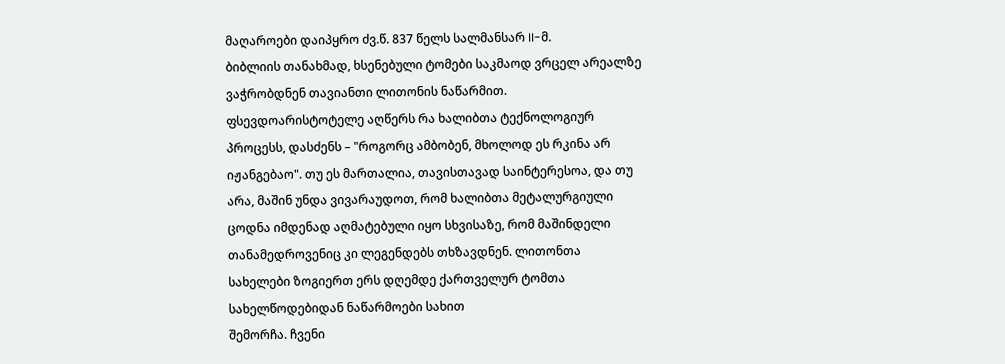მაღაროები დაიპყრო ძვ.წ. 837 წელს სალმანსარ II-მ.
ბიბლიის თანახმად, ხსენებული ტომები საკმაოდ ვრცელ არეალზე ვაჭრობდნენ თავიანთი ლითონის ნაწარმით. ფსევდოარისტოტელე აღწერს რა ხალიბთა ტექნოლოგიურ პროცესს, დასძენს – "როგორც ამბობენ, მხოლოდ ეს რკინა არ იჟანგებაო". თუ ეს მართალია, თავისთავად საინტერესოა, და თუ არა, მაშინ უნდა ვივარაუდოთ, რომ ხალიბთა მეტალურგიული ცოდნა იმდენად აღმატებული იყო სხვისაზე, რომ მაშინდელი თანამედროვენიც კი ლეგენდებს თხზავდნენ. ლითონთა სახელები ზოგიერთ ერს დღემდე ქართველურ ტომთა სახელწოდებიდან ნაწარმოები სახით
შემორჩა. ჩვენი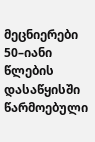მეცნიერები 50–იანი წლების დასაწყისში წარმოებული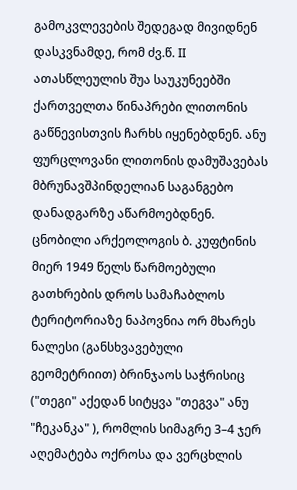გამოკვლევების შედეგად მივიდნენ დასკვნამდე, რომ ძვ.წ. II ათასწლეულის შუა საუკუნეებში ქართველთა წინაპრები ლითონის გაწნევისთვის ჩარხს იყენებდნენ. ანუ ფურცლოვანი ლითონის დამუშავებას მბრუნავშპინდელიან საგანგებო დანადგარზე აწარმოებდნენ. ცნობილი არქეოლოგის ბ. კუფტინის მიერ 1949 წელს წარმოებული გათხრების დროს სამაჩაბლოს ტერიტორიაზე ნაპოვნია ორ მხარეს ნალესი (განსხვავებული გეომეტრიით) ბრინჯაოს საჭრისიც ("თეგი" აქედან სიტყვა "თეგვა" ანუ "ჩეკანკა" ), რომლის სიმაგრე 3–4 ჯერ აღემატება ოქროსა და ვერცხლის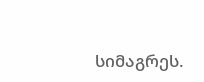სიმაგრეს.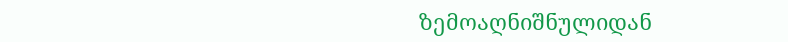ზემოაღნიშნულიდან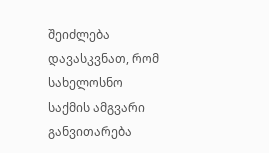შეიძლება დავასკვნათ, რომ სახელოსნო საქმის ამგვარი განვითარება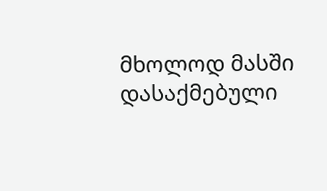მხოლოდ მასში დასაქმებული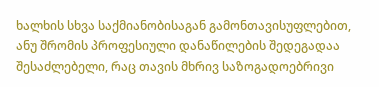ხალხის სხვა საქმიანობისაგან გამონთავისუფლებით, ანუ შრომის პროფესიული დანაწილების შედეგადაა შესაძლებელი, რაც თავის მხრივ საზოგადოებრივი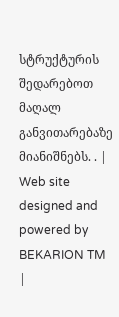სტრუქტურის შედარებოთ მაღალ განვითარებაზე მიანიშნებს. . |
Web site designed and powered by BEKARION TM
|